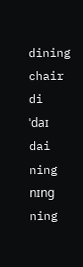dining chair
di
ˈdaɪ
dai
ning
nɪng
ning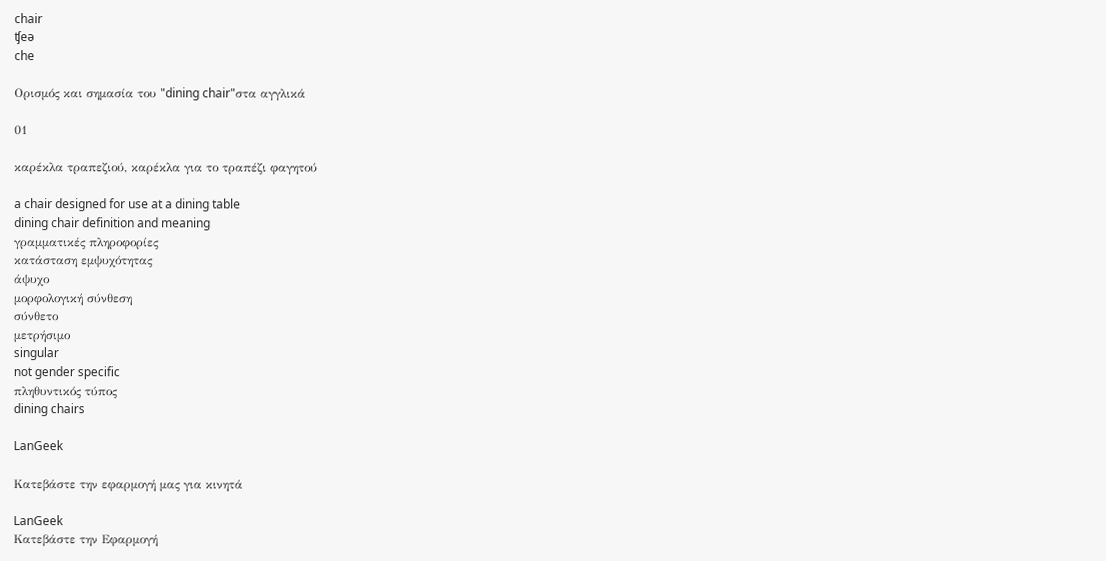chair
ʧeə
che

Ορισμός και σημασία του "dining chair"στα αγγλικά

01

καρέκλα τραπεζιού, καρέκλα για το τραπέζι φαγητού

a chair designed for use at a dining table
dining chair definition and meaning
γραμματικές πληροφορίες
κατάσταση εμψυχότητας
άψυχο
μορφολογική σύνθεση
σύνθετο
μετρήσιμο
singular
not gender specific
πληθυντικός τύπος
dining chairs

LanGeek

Κατεβάστε την εφαρμογή μας για κινητά

LanGeek
Κατεβάστε την Εφαρμογή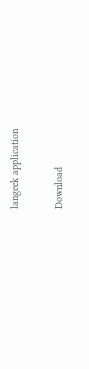langeek application

Download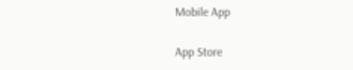Mobile App

App Store